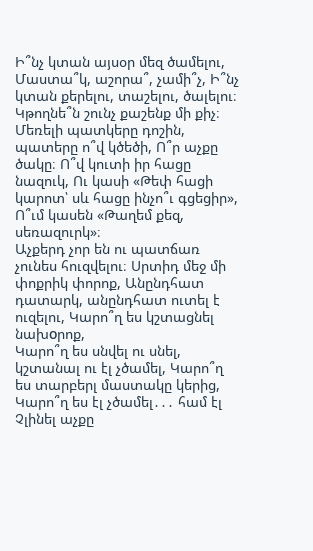Ի՞նչ կտան այսօր մեզ ծամելու, Մաստա՞կ, աշորա՞, չամի՞չ, Ի՞նչ կտան քերելու, տաշելու, ծալելու։ Կթողնե՞ն շունչ քաշենք մի քիչ։
Մեռելի պատկերը դոշին, պատերը ո՞վ կծեծի, Ո՞ր աչքը ծակը։ Ո՞վ կուտի իր հացը նազուկ, Ու կասի «Թեփ հացի կարոտ՝ սև հացը ինչո՞ւ գցեցիր», Ո՞ւմ կասեն «Թաղեմ քեզ, սեռազուրկ»։
Աչքերդ չոր են ու պատճառ չունես հուզվելու։ Սրտիդ մեջ մի փոքրիկ փորոք, Անընդհատ դատարկ, անընդհատ ուտել է ուզելու, Կարո՞ղ ես կշտացնել նախоրոք,
Կարո՞ղ ես սնվել ու սնել, կշտանալ ու էլ չծամել, Կարո՞ղ ես տարբերլ մաստակը կերից, Կարո՞ղ ես էլ չծամել․․․ համ էլ Չլինել աչքը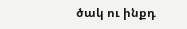ծակ ու ինքդ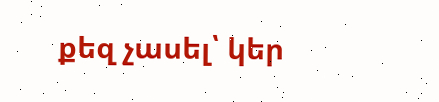քեզ չասել՝ կեր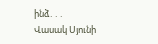ինձ․․․
Վասակ Սյունի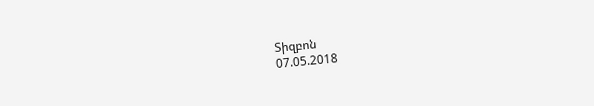Տիզբոն
07.05.2018